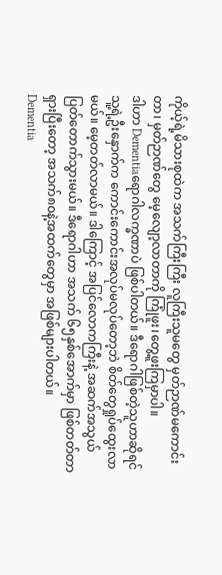ကိုယ့်ရဲ့မိသားစုထဲက အသက်ကြီးကြီး လူကြီးသူမတွေ မှတ်ဉာဏ်မကောင်းတာ၊ မှတ်ဉာဏ်တွေ မေ့လျော့လာတာကို ကြုံဖူး၊တွေ့ဖူးကြမှာပါ။
ဒါဟာ Dementiaရောဂါလက္ခဏာပဲ ဖြစ်ပါတယ်။ ဒီရောဂါဖြစ်တဲ့သူဟာဆိုရင် သူ့ရဲ့ဦးနှောက်က ကောင်းကောင်းအလုပ်မလုပ်တော့ဘဲ စိတ်တွေရှုပ်ထွေးလာမယ်။ မေ့တတ်လာမယ်။ ဒါကြောင့် အပြင်လောကကြီးနဲ့ အဆက်အသွယ်ပြတ်တောက်သွားမယ်။ ဒီရောဂါဟာ အသက် ၆၅နှစ်အောက်မှာ ဖြစ်တတ်တာရှားပြီးတော့ အသက်၈၀နဲ့အထက်တွေမှာ အဖြစ်များပါတယ်။
Dementia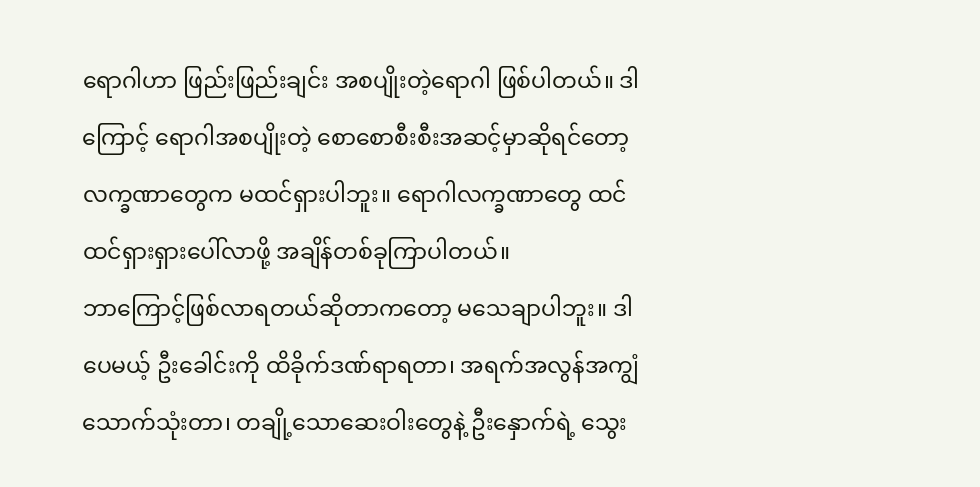ရောဂါဟာ ဖြည်းဖြည်းချင်း အစပျိုးတဲ့ရောဂါ ဖြစ်ပါတယ်။ ဒါကြောင့် ရောဂါအစပျိုးတဲ့ စောစောစီးစီးအဆင့်မှာဆိုရင်တော့ လက္ခဏာတွေက မထင်ရှားပါဘူး။ ရောဂါလက္ခဏာတွေ ထင်ထင်ရှားရှားပေါ်လာဖို့ အချိန်တစ်ခုကြာပါတယ်။
ဘာကြောင့်ဖြစ်လာရတယ်ဆိုတာကတော့ မသေချာပါဘူး။ ဒါပေမယ့် ဦးခေါင်းကို ထိခိုက်ဒဏ်ရာရတာ၊ အရက်အလွန်အကျွံသောက်သုံးတာ၊ တချို့သောဆေးဝါးတွေနဲ့ ဦးနှောက်ရဲ့ သွေး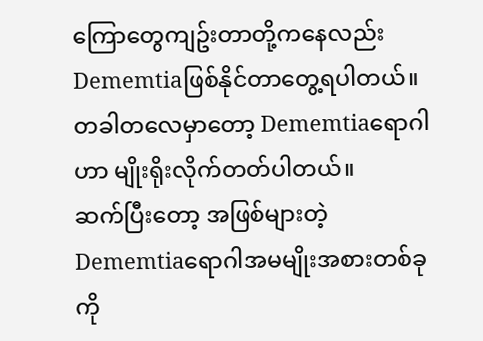ကြောတွေကျဥ်းတာတို့ကနေလည်း Dememtiaဖြစ်နိုင်တာတွေ့ရပါတယ်။ တခါတလေမှာတော့ Dememtiaရောဂါဟာ မျိုးရိုးလိုက်တတ်ပါတယ်။
ဆက်ပြီးတော့ အဖြစ်များတဲ့ Dememtiaရောဂါအမမျိုးအစားတစ်ခုကို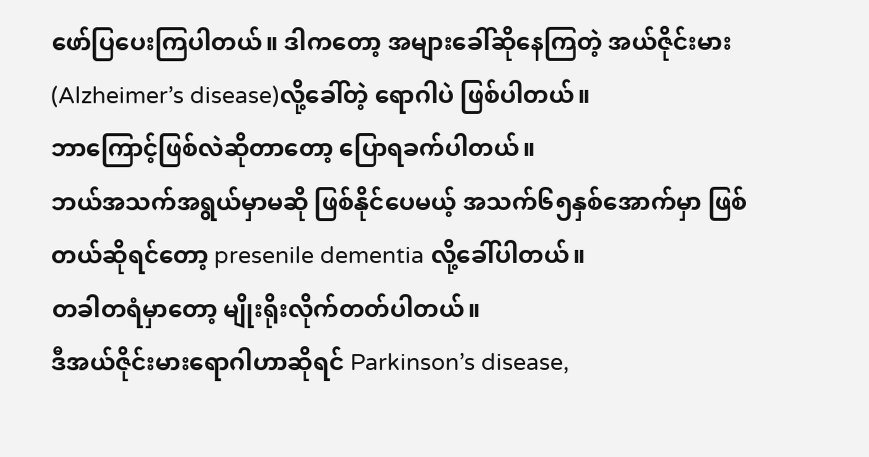ဖော်ပြပေးကြပါတယ်။ ဒါကတော့ အများခေါ်ဆိုနေကြတဲ့ အယ်ဇိုင်းမား (Alzheimer’s disease)လို့ခေါ်တဲ့ ရောဂါပဲ ဖြစ်ပါတယ်။
ဘာကြောင့်ဖြစ်လဲဆိုတာတော့ ပြောရခက်ပါတယ်။
ဘယ်အသက်အရွယ်မှာမဆို ဖြစ်နိုင်ပေမယ့် အသက်၆၅နှစ်အောက်မှာ ဖြစ်တယ်ဆိုရင်တော့ presenile dementia လို့ခေါ်ပါတယ်။
တခါတရံမှာတော့ မျိုးရိုးလိုက်တတ်ပါတယ်။
ဒီအယ်ဇိုင်းမားရောဂါဟာဆိုရင် Parkinson’s disease,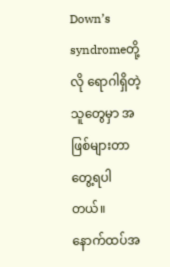Down’s syndromeတို့လို ရောဂါရှိတဲ့သူတွေမှာ အဖြစ်များတာ တွေ့ရပါတယ်။
နောက်ထပ်အ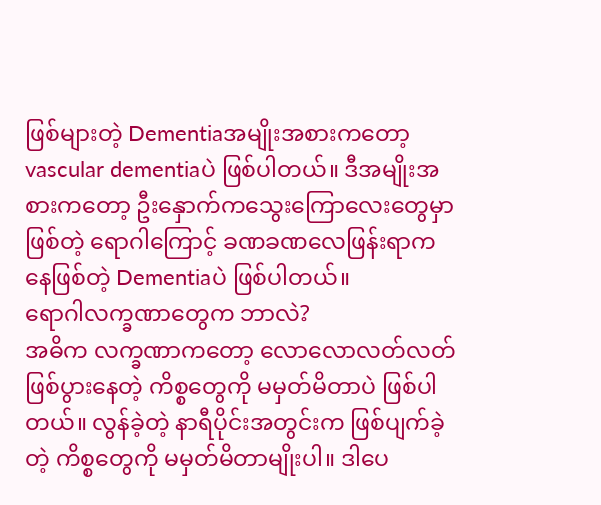ဖြစ်များတဲ့ Dementiaအမျိုးအစားကတော့ vascular dementiaပဲ ဖြစ်ပါတယ်။ ဒီအမျိုးအစားကတော့ ဦးနှောက်ကသွေးကြောလေးတွေမှာဖြစ်တဲ့ ရောဂါကြောင့် ခဏခဏလေဖြန်းရာကနေဖြစ်တဲ့ Dementiaပဲ ဖြစ်ပါတယ်။
ရောဂါလက္ခဏာတွေက ဘာလဲ?
အဓိက လက္ခဏာကတော့ လောလောလတ်လတ် ဖြစ်ပွားနေတဲ့ ကိစ္စတွေကို မမှတ်မိတာပဲ ဖြစ်ပါတယ်။ လွန်ခဲ့တဲ့ နာရီပိုင်းအတွင်းက ဖြစ်ပျက်ခဲ့တဲ့ ကိစ္စတွေကို မမှတ်မိတာမျိုးပါ။ ဒါပေ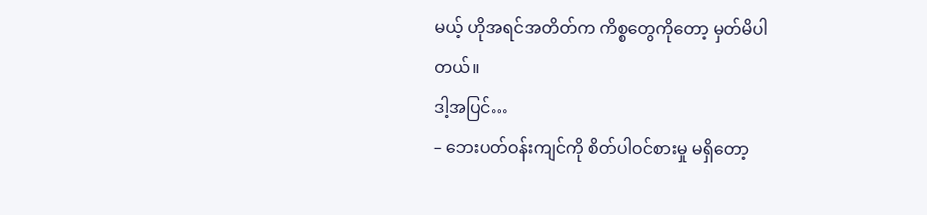မယ့် ဟိုအရင်အတိတ်က ကိစ္စတွေကိုတော့ မှတ်မိပါတယ်။
ဒါ့အပြင်…
– ဘေးပတ်ဝန်းကျင်ကို စိတ်ပါဝင်စားမှု မရှိတော့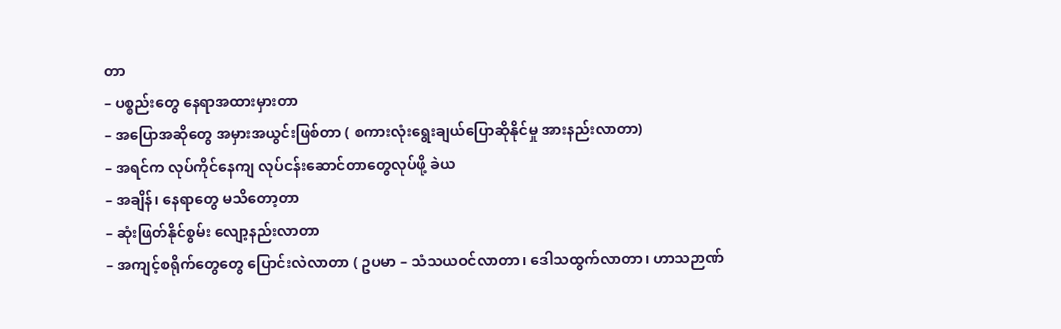တာ
– ပစ္စည်းတွေ နေရာအထားမှားတာ
– အပြောအဆိုတွေ အမှားအယွင်းဖြစ်တာ ( စကားလုံးရွေးချယ်ပြောဆိုနိုင်မှု အားနည်းလာတာ)
– အရင်က လုပ်ကိုင်နေကျ လုပ်ငန်းဆောင်တာတွေလုပ်ဖို့ ခဲယ
– အချိန်၊ နေရာတွေ မသိတော့တာ
– ဆုံးဖြတ်နိုင်စွမ်း လျော့နည်းလာတာ
– အကျင့်စရိုက်တွေတွေ ပြောင်းလဲလာတာ ( ဥပမာ – သံသယဝင်လာတာ၊ ဒေါသထွက်လာတာ၊ ဟာသဉာဏ်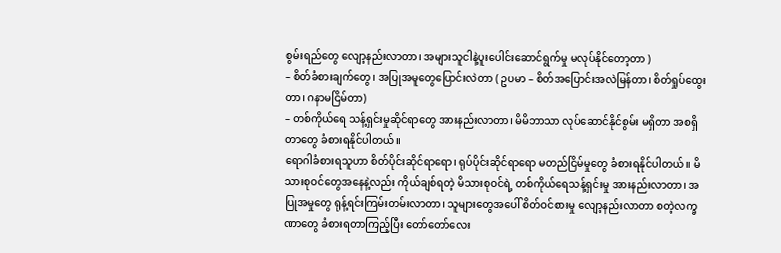စွမ်းရည်တွေ လျော့နည်းလာတာ၊ အများသူငါနဲ့ပူးပေါင်းဆောင်ရွက်မှု မလုပ်နိုင်တော့တာ )
– စိတ်ခံစားချက်တွေ၊ အပြုအမူတွေပြောင်းလဲတာ ( ဥပမာ – စိတ်အပြောင်းအလဲမြန်တာ၊ စိတ်ရှုပ်ထွေးတာ၊ ဂနာမငြိမ်တာ)
– တစ်ကိုယ်ရေ သန့်ရှင်းမှုဆိုင်ရာတွေ အားနည်းလာတာ၊ မိမိဘာသာ လုပ်ဆောင်နိုင်စွမ်း မရှိတာ အစရှိတာတွေ ခံစားရနိုင်ပါတယ်။
ရောဂါခံစားရသူဟာ စိတ်ပိုင်းဆိုင်ရာရော၊ ရုပ်ပိုင်းဆိုင်ရာရော မတည်ငြိမ်မှုတွေ ခံစားရနိုင်ပါတယ်။ မိသားစုဝင်တွေအနေနဲ့လည်း ကိုယ်ချစ်ရတဲ့ မိသားစုဝင်ရဲ့ တစ်ကိုယ်ရေသန့်ရှင်းမှု အားနည်းလာတာ၊ အပြုအမှုတွေ ရုန့်ရင်းကြမ်းတမ်းလာတာ၊ သူများတွေအပေါ် စိတ်ဝင်စားမှု လျော့နည်းလာတာ စတဲ့လက္ခဏာတွေ ခံစားရတာကြည့်ပြီး တော်တော်လေး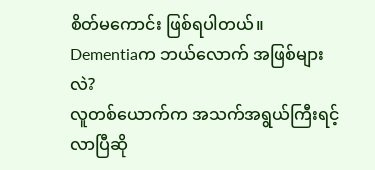စိတ်မကောင်း ဖြစ်ရပါတယ်။
Dementiaက ဘယ်လောက် အဖြစ်များလဲ?
လူတစ်ယောက်က အသက်အရွယ်ကြီးရင့်လာပြီဆို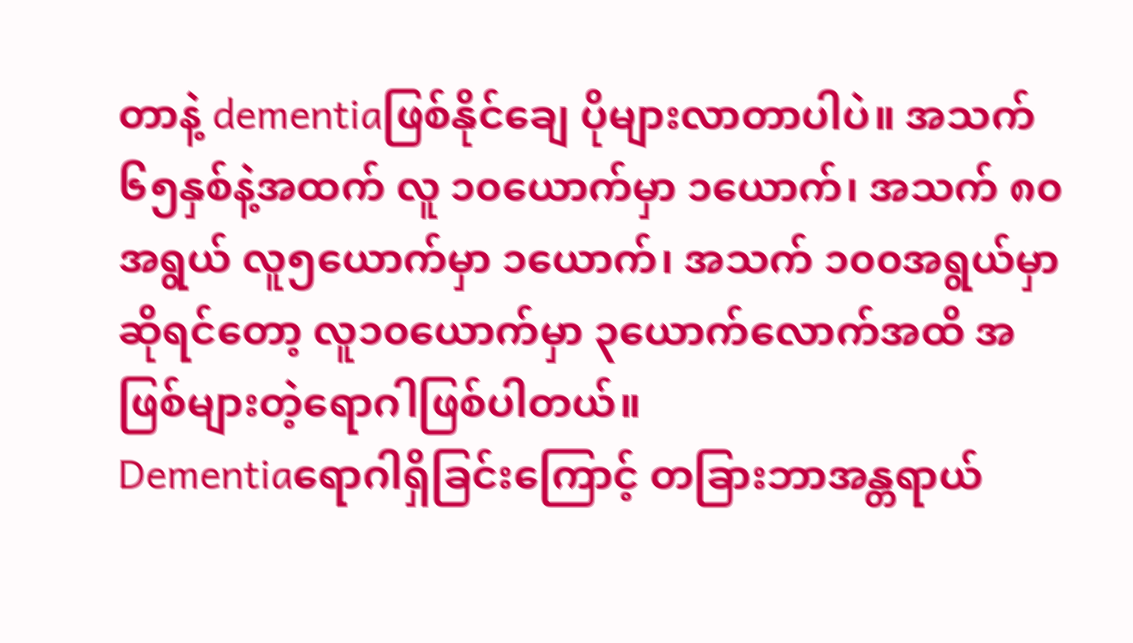တာနဲ့ dementiaဖြစ်နိုင်ချေ ပိုများလာတာပါပဲ။ အသက် ၆၅နှစ်နဲ့အထက် လူ ၁၀ယောက်မှာ ၁ယောက်၊ အသက် ၈၀အရွယ် လူ၅ယောက်မှာ ၁ယောက်၊ အသက် ၁၀၀အရွယ်မှာ ဆိုရင်တော့ လူ၁၀ယောက်မှာ ၃ယောက်လောက်အထိ အဖြစ်များတဲ့ရောဂါဖြစ်ပါတယ်။
Dementiaရောဂါရှိခြင်းကြောင့် တခြားဘာအန္တရာယ်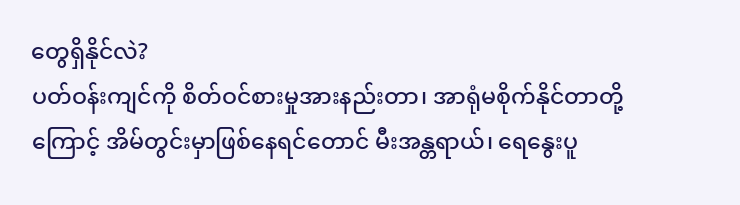တွေရှိနိုင်လဲ?
ပတ်ဝန်းကျင်ကို စိတ်ဝင်စားမှုအားနည်းတာ၊ အာရုံမစိုက်နိုင်တာတို့ကြောင့် အိမ်တွင်းမှာဖြစ်နေရင်တောင် မီးအန္တရာယ်၊ ရေနွေးပူ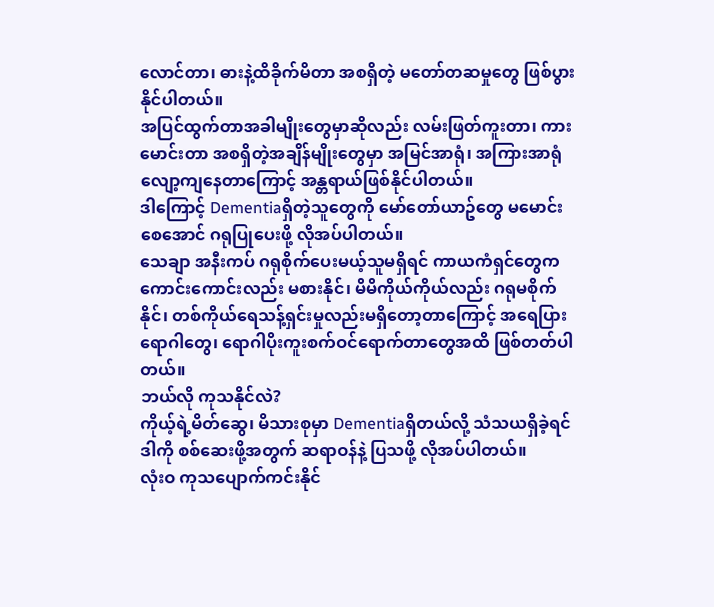လောင်တာ၊ ဓားနဲ့ထိခိုက်မိတာ အစရှိတဲ့ မတော်တဆမှုတွေ ဖြစ်ပွားနိုင်ပါတယ်။
အပြင်ထွက်တာအခါမျိုးတွေမှာဆိုလည်း လမ်းဖြတ်ကူးတာ၊ ကားမောင်းတာ အစရှိတဲ့အချိန်မျိုးတွေမှာ အမြင်အာရုံ၊ အကြားအာရုံ လျော့ကျနေတာကြောင့် အန္တရာယ်ဖြစ်နိုင်ပါတယ်။
ဒါကြောင့် Dementiaရှိတဲ့သူတွေကို မော်တော်ယာဥ်တွေ မမောင်းစေအောင် ဂရုပြုပေးဖို့ လိုအပ်ပါတယ်။
သေချာ အနီးကပ် ဂရုစိုက်ပေးမယ့်သူမရှိရင် ကာယကံရှင်တွေက ကောင်းကောင်းလည်း မစားနိုင်၊ မိမိကိုယ်ကိုယ်လည်း ဂရုမစိုက်နိုင်၊ တစ်ကိုယ်ရေသန့်ရှင်းမှုလည်းမရှိတော့တာကြောင့် အရေပြားရောဂါတွေ၊ ရောဂါပိုးကူးစက်ဝင်ရောက်တာတွေအထိ ဖြစ်တတ်ပါတယ်။
ဘယ်လို ကုသနိုင်လဲ?
ကိုယ့်ရဲ့မိတ်ဆွေ၊ မိသားစုမှာ Dementiaရှိတယ်လို့ သံသယရှိခဲ့ရင် ဒါကို စစ်ဆေးဖို့အတွက် ဆရာဝန်နဲ့ ပြသဖို့ လိုအပ်ပါတယ်။
လုံးဝ ကုသပျောက်ကင်းနိုင်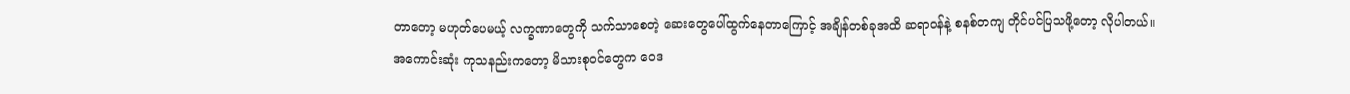တာတော့ မဟုတ်ပေမယ့် လက္ခဏာတွေကို သက်သာစေတဲ့ ဆေးတွေပေါ်ထွက်နေတာကြောင့် အချိန်တစ်ခုအထိ ဆရာဝန်နဲ့ စနစ်တကျ တိုင်ပင်ပြသဖို့တော့ လိုပါတယ်။
အကောင်းဆုံး ကုသနည်းကတော့ မိသားစုဝင်တွေက ဝေဒ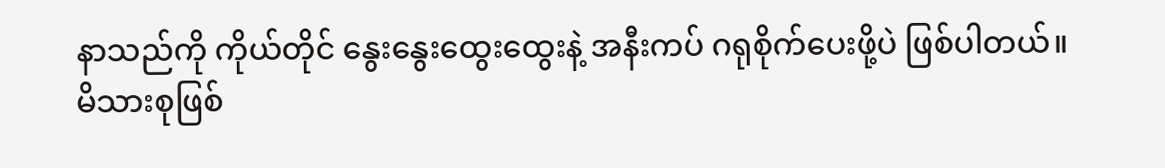နာသည်ကို ကိုယ်တိုင် နွေးနွေးထွေးထွေးနဲ့ အနီးကပ် ဂရုစိုက်ပေးဖို့ပဲ ဖြစ်ပါတယ်။
မိသားစုဖြစ်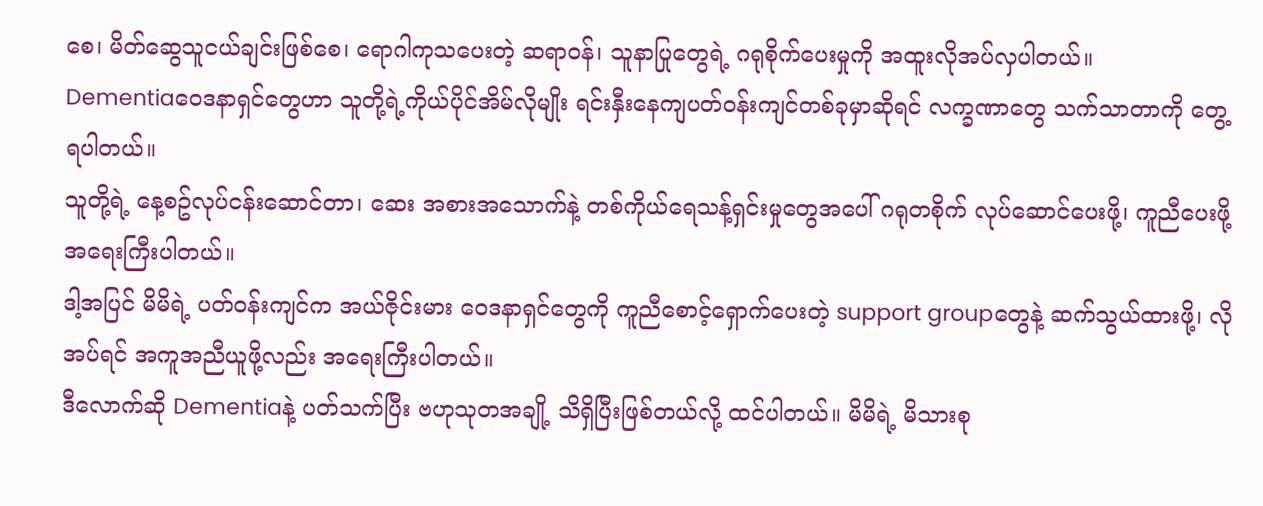စေ၊ မိတ်ဆွေသူငယ်ချင်းဖြစ်စေ၊ ရောဂါကုသပေးတဲ့ ဆရာဝန်၊ သူနာပြုတွေရဲ့ ဂရုစိုက်ပေးမှုကို အထူးလိုအပ်လှပါတယ်။
Dementiaဝေဒနာရှင်တွေဟာ သူတို့ရဲ့ကိုယ်ပိုင်အိမ်လိုမျိုး ရင်းနှီးနေကျပတ်ဝန်းကျင်တစ်ခုမှာဆိုရင် လက္ခဏာတွေ သက်သာတာကို တွေ့ရပါတယ်။
သူတို့ရဲ့ နေ့စဥ်လုပ်ငန်းဆောင်တာ၊ ဆေး အစားအသောက်နဲ့ တစ်ကိုယ်ရေသန့်ရှင်းမှုတွေအပေါ် ဂရုတစိုက် လုပ်ဆောင်ပေးဖို့၊ ကူညီပေးဖို့ အရေးကြီးပါတယ်။
ဒါ့အပြင် မိမိရဲ့ ပတ်ဝန်းကျင်က အယ်ဇိုင်းမား ဝေဒနာရှင်တွေကို ကူညီစောင့်ရှောက်ပေးတဲ့ support groupတွေနဲ့ ဆက်သွယ်ထားဖို့၊ လိုအပ်ရင် အကူအညီယူဖို့လည်း အရေးကြီးပါတယ်။
ဒီလောက်ဆို Dementiaနဲ့ ပတ်သက်ပြီး ဗဟုသုတအချို့ သိရှိပြီးဖြစ်တယ်လို့ ထင်ပါတယ်။ မိမိရဲ့ မိသားစု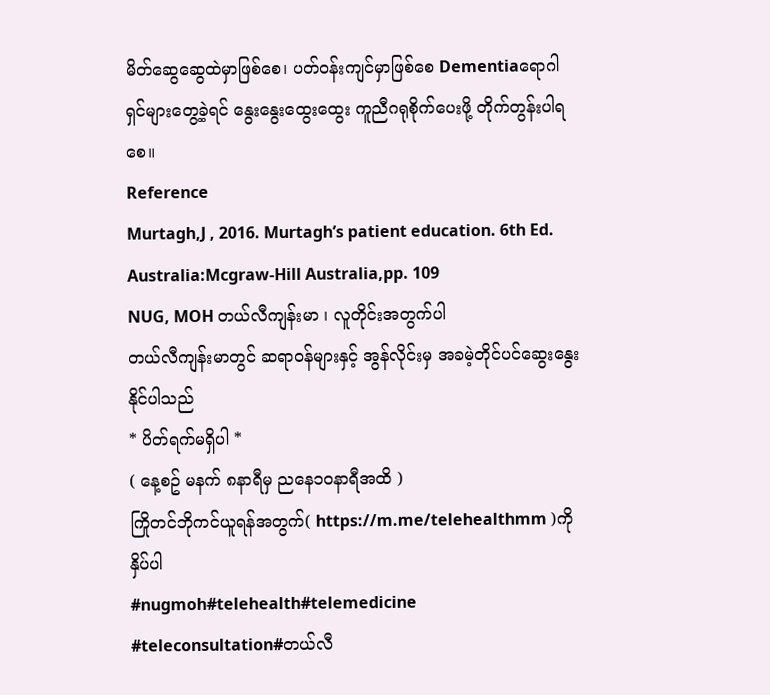မိတ်ဆွေဆွေထဲမှာဖြစ်စေ၊ ပတ်ဝန်းကျင်မှာဖြစ်စေ Dementiaရောဂါရှင်များတွေ့ခဲ့ရင် နွေးနွေးထွေးထွေး ကူညီဂရုစိုက်ပေးဖို့ တိုက်တွန်းပါရစေ။
Reference
Murtagh,J , 2016. Murtagh’s patient education. 6th Ed. Australia:Mcgraw-Hill Australia,pp. 109
NUG, MOH တယ်လီကျန်းမာ ၊ လူတိုင်းအတွက်ပါ
တယ်လီကျန်းမာတွင် ဆရာဝန်များနှင့် အွန်လိုင်းမှ အခမဲ့တိုင်ပင်ဆွေးနွေးနိုင်ပါသည်
* ပိတ်ရက်မရှိပါ *
( နေ့စဥ် မနက် ၈နာရီမှ ညနေ၁၀နာရီအထိ )
ကြိုတင်ဘိုကင်ယူရန်အတွက်( https://m.me/telehealthmm )ကို နှိပ်ပါ
#nugmoh#telehealth#telemedicine
#teleconsultation#တယ်လီ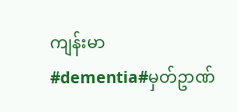ကျန်းမာ
#dementia#မှတ်ဥာဏ်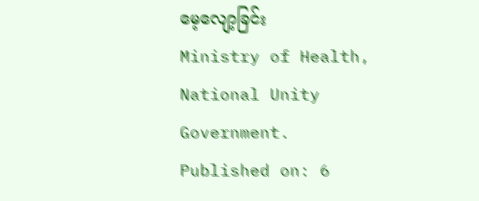မေ့လျော့ခြင်း
Ministry of Health,
National Unity Government.
Published on: 6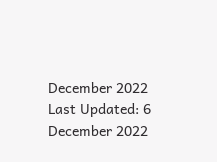December 2022
Last Updated: 6 December 2022